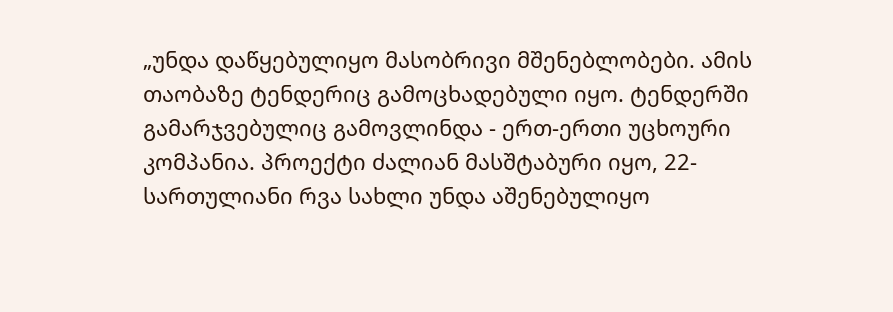„უნდა დაწყებულიყო მასობრივი მშენებლობები. ამის თაობაზე ტენდერიც გამოცხადებული იყო. ტენდერში გამარჯვებულიც გამოვლინდა - ერთ-ერთი უცხოური კომპანია. პროექტი ძალიან მასშტაბური იყო, 22-სართულიანი რვა სახლი უნდა აშენებულიყო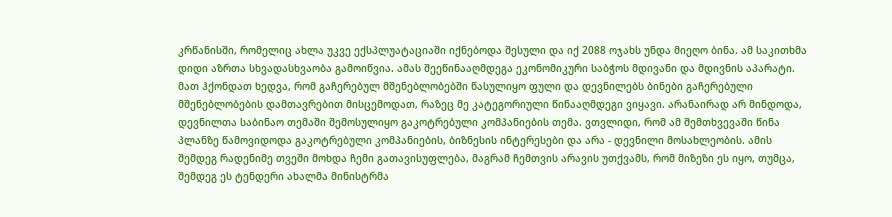კრწანისში, რომელიც ახლა უკვე ექსპლუატაციაში იქნებოდა შესული და იქ 2088 ოჯახს უნდა მიეღო ბინა. ამ საკითხმა დიდი აზრთა სხვადასხვაობა გამოიწვია. ამას შეეწინააღმდეგა ეკონომიკური საბჭოს მდივანი და მდივნის აპარატი. მათ ჰქონდათ ხედვა, რომ გაჩერებულ მშენებლობებში წასულიყო ფული და დევნილებს ბინები გაჩერებული მშენებლობების დამთავრებით მისცემოდათ, რაზეც მე კატეგორიული წინააღმდეგი ვიყავი. არანაირად არ მინდოდა, დევნილთა საბინაო თემაში შემოსულიყო გაკოტრებული კომპანიების თემა. ვთვლიდი, რომ ამ შემთხვევაში წინა პლანზე წამოვიდოდა გაკოტრებული კომპანიების, ბიზნესის ინტერესები და არა - დევნილი მოსახლეობის. ამის შემდეგ რადენიმე თვეში მოხდა ჩემი გათავისუფლება, მაგრამ ჩემთვის არავის უთქვამს, რომ მიზეზი ეს იყო, თუმცა, შემდეგ ეს ტენდერი ახალმა მინისტრმა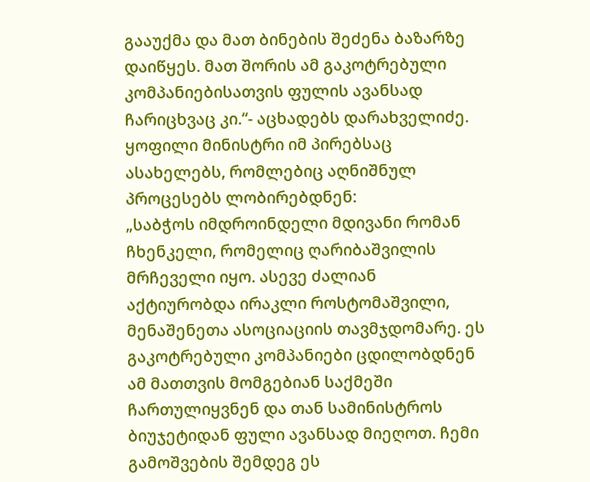გააუქმა და მათ ბინების შეძენა ბაზარზე დაიწყეს. მათ შორის ამ გაკოტრებული კომპანიებისათვის ფულის ავანსად ჩარიცხვაც კი.“- აცხადებს დარახველიძე.
ყოფილი მინისტრი იმ პირებსაც ასახელებს, რომლებიც აღნიშნულ პროცესებს ლობირებდნენ:
„საბჭოს იმდროინდელი მდივანი რომან ჩხენკელი, რომელიც ღარიბაშვილის მრჩეველი იყო. ასევე ძალიან აქტიურობდა ირაკლი როსტომაშვილი, მენაშენეთა ასოციაციის თავმჯდომარე. ეს გაკოტრებული კომპანიები ცდილობდნენ ამ მათთვის მომგებიან საქმეში ჩართულიყვნენ და თან სამინისტროს ბიუჯეტიდან ფული ავანსად მიეღოთ. ჩემი გამოშვების შემდეგ ეს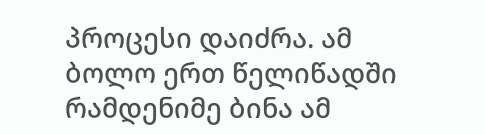პროცესი დაიძრა. ამ ბოლო ერთ წელიწადში რამდენიმე ბინა ამ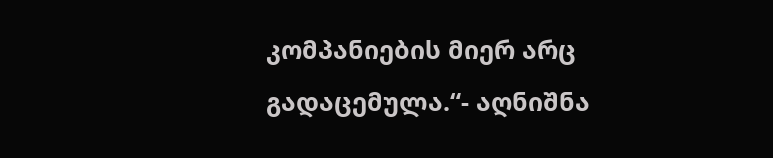კომპანიების მიერ არც გადაცემულა.“- აღნიშნა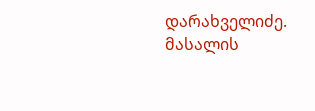დარახველიძე.
მასალის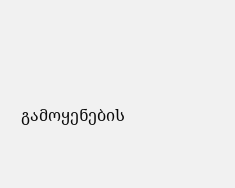გამოყენების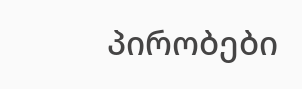პირობები